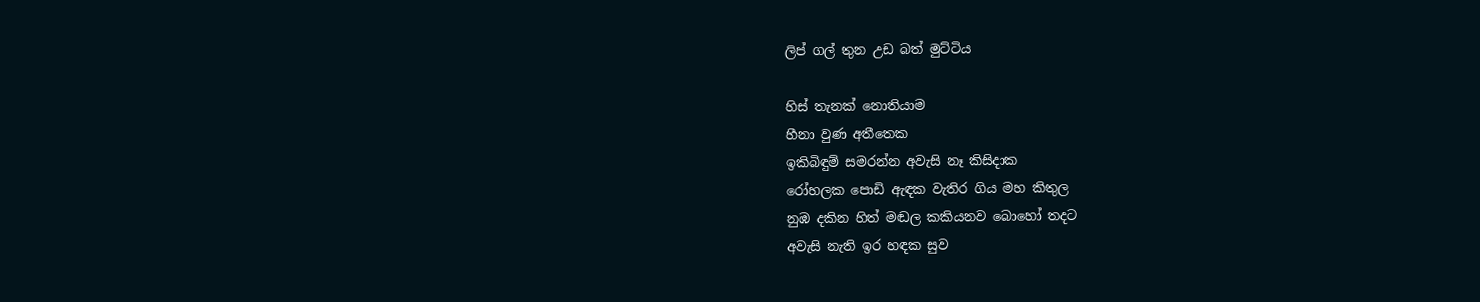ලිප් ගල් තුන උඩ බත් මුට්ටිය

හිස් තැනක් නොතියාම
හීනා වුණ අතීතෙක
ඉකිබිඳුම් සමරන්න අවැසි නෑ කිසිදාක
රෝහලක පොඩි ඇඳක වැතිර ගිය මහ කිතුල
නුඹ දකින හිත් මඬල කකියනව බොහෝ තදට
අවැසි නැති ඉර හඳක සුව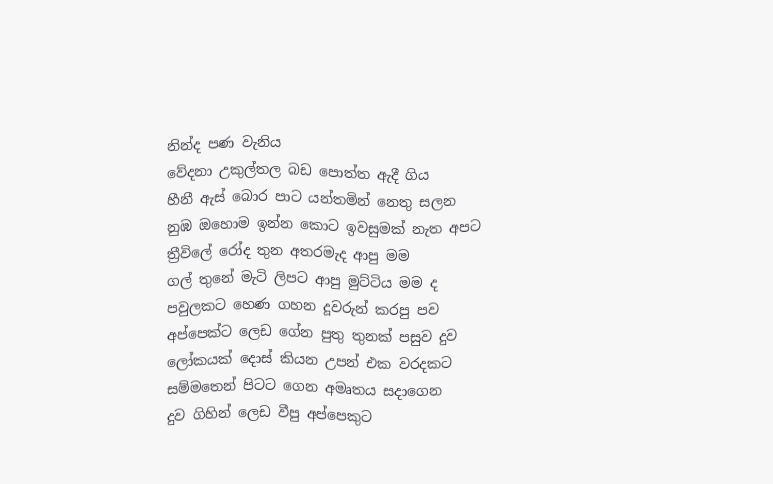නින්ද පණ වැනිය
වේදනා උකුල්තල බඩ පොත්ත ඇදී ගිය
හීනී ඇස් බොර පාට යන්තමින් නෙතු සලන
නුඹ ඔහොම ඉන්න කොට ඉවසුමක් නැත අපට
ත්‍රීවිලේ රෝද තුන අතරමැද ආපු මම
ගල් තුනේ මැටි ලිපට ආපු මුට්ටිය මම ද
පවුලකට හෙණ ගහන දූවරුන් කරපු පව
අප්පෙක්ට ලෙඩ ගේන පුතු තුනක් පසුව දුව
ලෝකයක් දොස් කියන උපන් එක වරදකට
සම්මතෙන් පිටට ගෙන අමෘතය සදාගෙන
දුව ගිහින් ලෙඩ වීපු අප්පෙකුට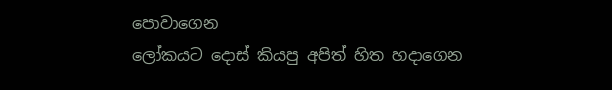පොවාගෙන
ලෝකයට දොස් කියපු අපිත් හිත හදාගෙන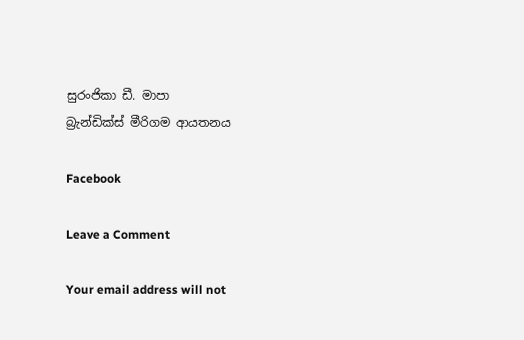සුරංජිකා ඩී. මාපා
බ්‍රැන්ඩික්ස් මීරිගම ආයතනය

Facebook

Leave a Comment

Your email address will not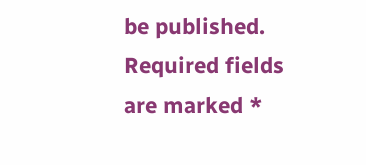be published. Required fields are marked *